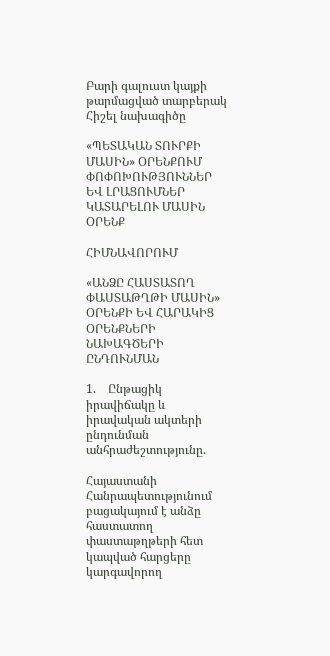Բարի գալուստ կայքի թարմացված տարբերակ
Հիշել նախագիծը

«ՊԵՏԱԿԱՆ ՏՈՒՐՔԻ ՄԱՍԻՆ» ՕՐԵՆՔՈՒՄ ՓՈՓՈԽՈՒԹՅՈՒՆՆԵՐ ԵՎ ԼՐԱՑՈՒՄՆԵՐ ԿԱՏԱՐԵԼՈՒ ՄԱՍԻՆ ՕՐԵՆՔ

ՀԻՄՆԱՎՈՐՈՒՄ

«ԱՆՁԸ ՀԱՍՏԱՏՈՂ ՓԱՍՏԱԹՂԹԻ ՄԱՍԻՆ» ՕՐԵՆՔԻ ԵՎ ՀԱՐԱԿԻՑ ՕՐԵՆՔՆԵՐԻ  ՆԱԽԱԳԾԵՐԻ ԸՆԴՈՒՆՄԱՆ

1.    Ընթացիկ իրավիճակը և իրավական ակտերի  ընդունման անհրաժեշտությունը.

Հայաստանի Հանրապետությունում բացակայում է անձը հաստատող փաստաթղթերի հետ կապված հարցերը կարգավորող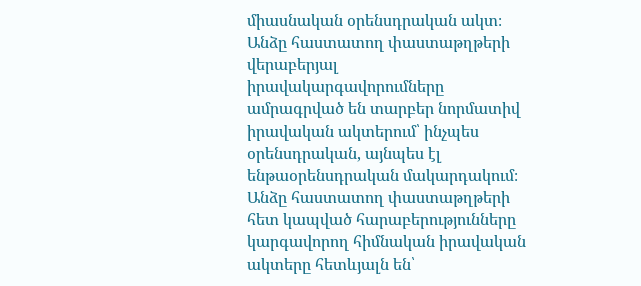միասնական օրենսդրական ակտ։ Անձը հաստատող փաստաթղթերի վերաբերյալ իրավակարգավորումները ամրագրված են տարբեր նորմատիվ իրավական ակտերում՝ ինչպես օրենսդրական, այնպես էլ ենթաօրենսդրական մակարդակում։ Անձը հաստատող փաստաթղթերի հետ կապված հարաբերությունները կարգավորող հիմնական իրավական ակտերը հետևյալն են՝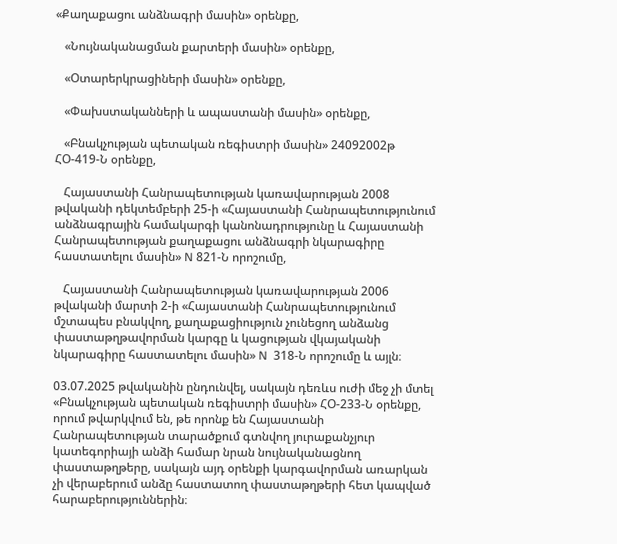«Քաղաքացու անձնագրի մասին» օրենքը,

   «Նույնականացման քարտերի մասին» օրենքը,

   «Օտարերկրացիների մասին» օրենքը,

   «Փախստականների և ապաստանի մասին» օրենքը,

   «Բնակչության պետական ռեգիստրի մասին» 24092002թ ՀՕ-419-Ն օրենքը,

   Հայաստանի Հանրապետության կառավարության 2008 թվականի դեկտեմբերի 25-ի «Հայաստանի Հանրապետությունում անձնագրային համակարգի կանոնադրությունը և Հայաստանի Հանրապետության քաղաքացու անձնագրի նկարագիրը հաստատելու մասին» N 821-Ն որոշումը,

   Հայաստանի Հանրապետության կառավարության 2006 թվականի մարտի 2-ի «Հայաստանի Հանրապետությունում մշտապես բնակվող, քաղաքացիություն չունեցող անձանց փաստաթղթավորման կարգը և կացության վկայականի նկարագիրը հաստատելու մասին» N  318-Ն որոշումը և այլն։

03.07.2025 թվականին ընդունվել, սակայն դեռևս ուժի մեջ չի մտել «Բնակչության պետական ռեգիստրի մասին» ՀՕ-233-Ն օրենքը, որում թվարկվում են, թե որոնք են Հայաստանի Հանրապետության տարածքում գտնվող յուրաքանչյուր կատեգորիայի անձի համար նրան նույնականացնող փաստաթղթերը, սակայն այդ օրենքի կարգավորման առարկան չի վերաբերում անձը հաստատող փաստաթղթերի հետ կապված հարաբերություններին։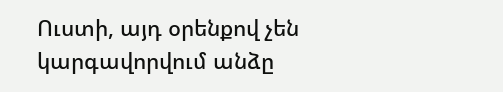Ուստի, այդ օրենքով չեն կարգավորվում անձը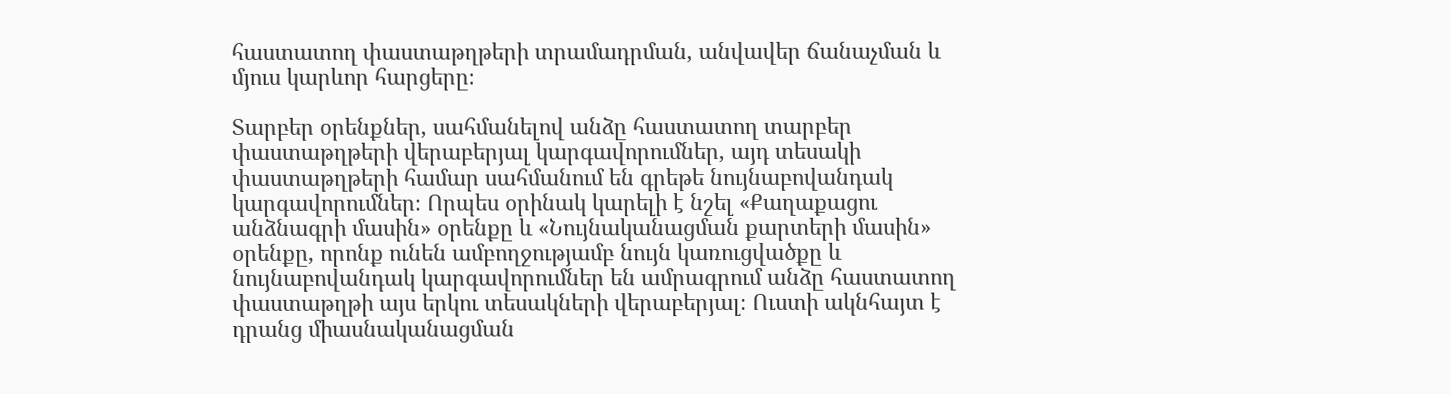հաստատող փաստաթղթերի տրամադրման, անվավեր ճանաչման և մյուս կարևոր հարցերը։

Տարբեր օրենքներ, սահմանելով անձը հաստատող տարբեր փաստաթղթերի վերաբերյալ կարգավորումներ, այդ տեսակի փաստաթղթերի համար սահմանում են գրեթե նույնաբովանդակ կարգավորումներ։ Որպես օրինակ կարելի է նշել «Քաղաքացու անձնագրի մասին» օրենքը և «Նույնականացման քարտերի մասին» օրենքը, որոնք ունեն ամբողջությամբ նույն կառուցվածքը և նույնաբովանդակ կարգավորումներ են ամրագրում անձը հաստատող փաստաթղթի այս երկու տեսակների վերաբերյալ։ Ուստի ակնհայտ է դրանց միասնականացման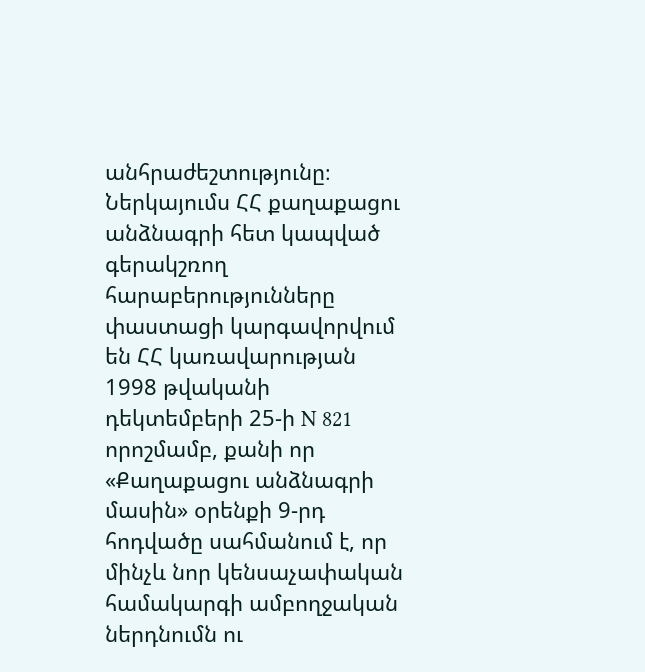անհրաժեշտությունը։ Ներկայումս ՀՀ քաղաքացու անձնագրի հետ կապված գերակշռող հարաբերությունները փաստացի կարգավորվում են ՀՀ կառավարության 1998 թվականի դեկտեմբերի 25-ի N 821 որոշմամբ, քանի որ «Քաղաքացու անձնագրի մասին» օրենքի 9-րդ հոդվածը սահմանում է, որ մինչև նոր կենսաչափական համակարգի ամբողջական ներդնումն ու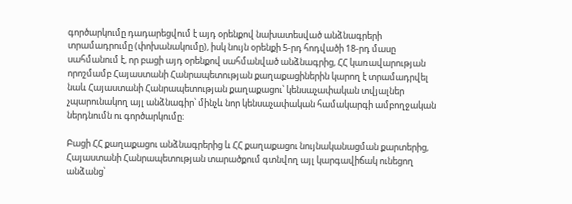գործարկումը դադարեցվում է այդ օրենքով նախատեսված անձնագրերի տրամադրումը (փոխանակումը), իսկ նույն օրենքի 5-րդ հոդվածի 18-րդ մասը սահմանում է, որ բացի այդ օրենքով սահմանված անձնագրից, ՀՀ կառավարության որոշմամբ Հայաստանի Հանրապետության քաղաքացիներին կարող է տրամադրվել նաև Հայաստանի Հանրապետության քաղաքացու՝ կենսաչափական տվյալներ չպարունակող այլ անձնագիր՝ մինչև նոր կենսաչափական համակարգի ամբողջական ներդնումն ու գործարկումը։

Բացի ՀՀ քաղաքացու անձնագրերից և ՀՀ քաղաքացու նույնականացման քարտերից, Հայաստանի Հանրապետության տարածքում գտնվող այլ կարգավիճակ ունեցող անձանց՝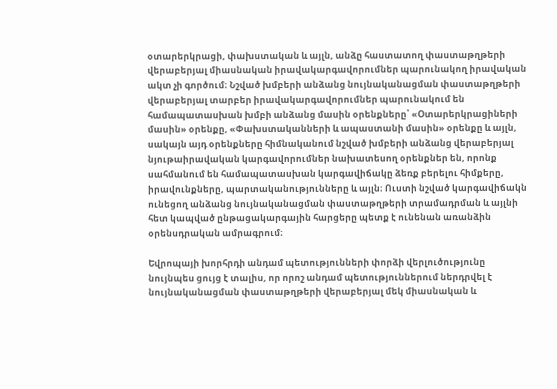օտարերկրացի, փախստական և այլն, անձը հաստատող փաստաթղթերի վերաբերյալ միասնական իրավակարգավորումներ պարունակող իրավական ակտ չի գործում։ Նշված խմբերի անձանց նույնականացման փաստաթղթերի վերաբերյալ տարբեր իրավակարգավորումներ պարունակում են համապատասխան խմբի անձանց մասին օրենքները՝ «Օտարերկրացիների մասին» օրենքը, «Փախստականների և ապաստանի մասին» օրենքը և այլն, սակայն այդ օրենքները հիմնականում նշված խմբերի անձանց վերաբերյալ նյութաիրավական կարգավորումներ նախատեսող օրենքներ են, որոնք սահմանում են համապատասխան կարգավիճակը ձեռք բերելու հիմքերը, իրավունքները, պարտականությունները և այլն։ Ուստի նշված կարգավիճակն ունեցող անձանց նույնականացման փաստաթղթերի տրամադրման և այլնի հետ կապված ընթացակարգային հարցերը պետք է ունենան առանձին օրենսդրական ամրագրում։

Եվրոպայի խորհրդի անդամ պետությունների փորձի վերլուծությունը նույնպես ցույց է տալիս, որ որոշ անդամ պետություններում ներդրվել է նույնականացման փաստաթղթերի վերաբերյալ մեկ միասնական և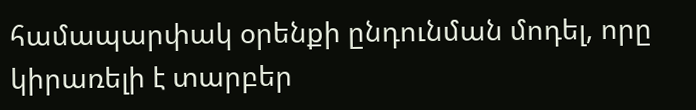համապարփակ օրենքի ընդունման մոդել, որը կիրառելի է տարբեր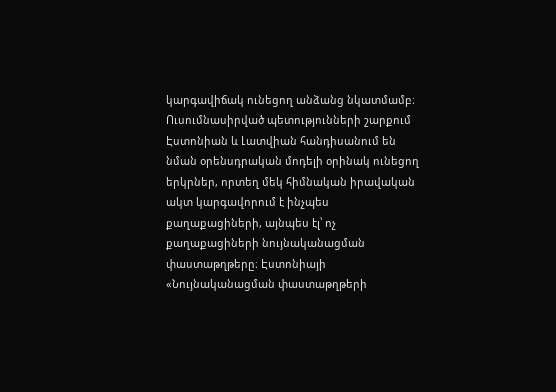կարգավիճակ ունեցող անձանց նկատմամբ։ Ուսումնասիրված պետությունների շարքում Էստոնիան և Լատվիան հանդիսանում են նման օրենսդրական մոդելի օրինակ ունեցող երկրներ, որտեղ մեկ հիմնական իրավական ակտ կարգավորում է ինչպես քաղաքացիների, այնպես էլ՝ ոչ քաղաքացիների նույնականացման փաստաթղթերը։ Էստոնիայի «Նույնականացման փաստաթղթերի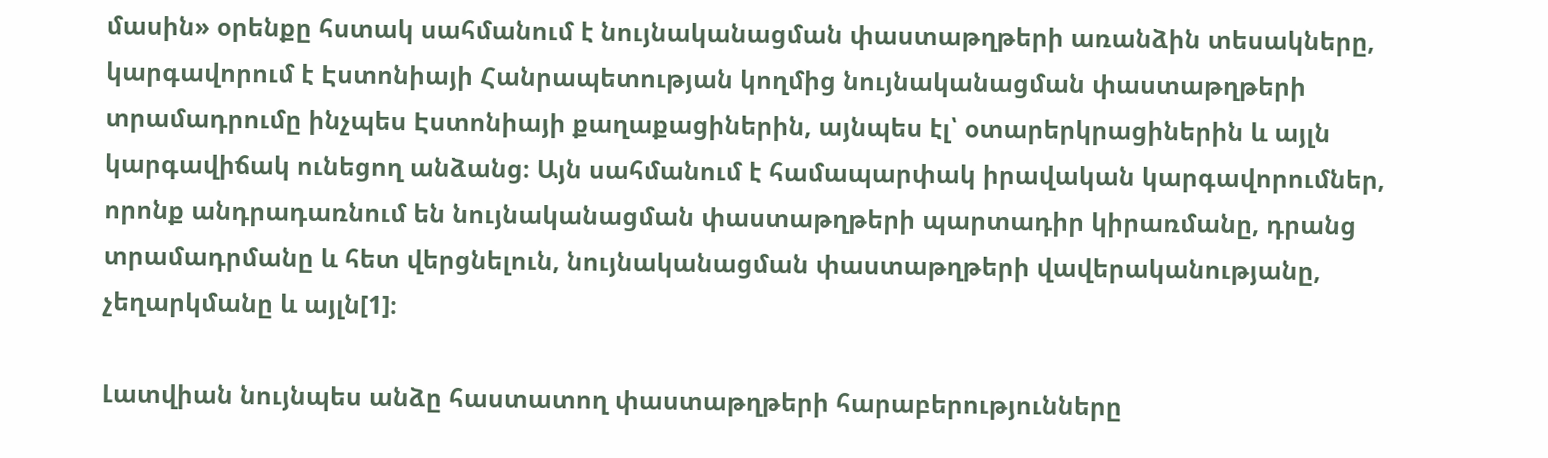մասին» օրենքը հստակ սահմանում է նույնականացման փաստաթղթերի առանձին տեսակները, կարգավորում է Էստոնիայի Հանրապետության կողմից նույնականացման փաստաթղթերի տրամադրումը ինչպես Էստոնիայի քաղաքացիներին, այնպես էլ՝ օտարերկրացիներին և այլն կարգավիճակ ունեցող անձանց։ Այն սահմանում է համապարփակ իրավական կարգավորումներ, որոնք անդրադառնում են նույնականացման փաստաթղթերի պարտադիր կիրառմանը, դրանց տրամադրմանը և հետ վերցնելուն, նույնականացման փաստաթղթերի վավերականությանը, չեղարկմանը և այլն[1]։

Լատվիան նույնպես անձը հաստատող փաստաթղթերի հարաբերությունները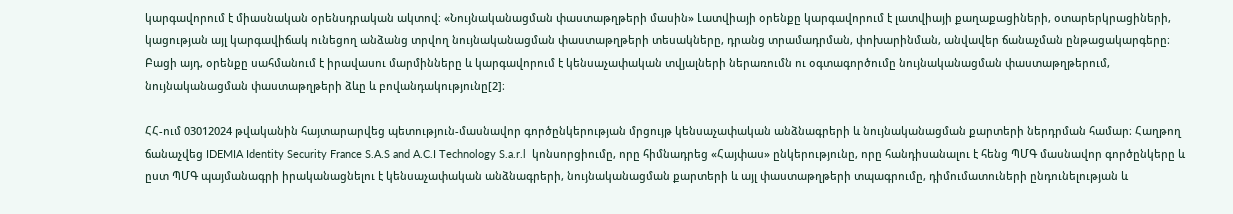կարգավորում է միասնական օրենսդրական ակտով։ «Նույնականացման փաստաթղթերի մասին» Լատվիայի օրենքը կարգավորում է լատվիայի քաղաքացիների, օտարերկրացիների, կացության այլ կարգավիճակ ունեցող անձանց տրվող նույնականացման փաստաթղթերի տեսակները, դրանց տրամադրման, փոխարինման, անվավեր ճանաչման ընթացակարգերը։ Բացի այդ, օրենքը սահմանում է իրավասու մարմինները և կարգավորում է կենսաչափական տվյալների ներառումն ու օգտագործումը նույնականացման փաստաթղթերում, նույնականացման փաստաթղթերի ձևը և բովանդակությունը[2]։

ՀՀ-ում 03012024 թվականին հայտարարվեց պետություն-մասնավոր գործընկերության մրցույթ կենսաչափական անձնագրերի և նույնականացման քարտերի ներդրման համար։ Հաղթող ճանաչվեց IDEMIA Identity Security France S.A.S and A.C.I Technology S.a.r.l  կոնսորցիումը, որը հիմնադրեց «Հայփաս» ընկերությունը, որը հանդիսանալու է հենց ՊՄԳ մասնավոր գործընկերը և ըստ ՊՄԳ պայմանագրի իրականացնելու է կենսաչափական անձնագրերի, նույնականացման քարտերի և այլ փաստաթղթերի տպագրումը, դիմումատուների ընդունելության և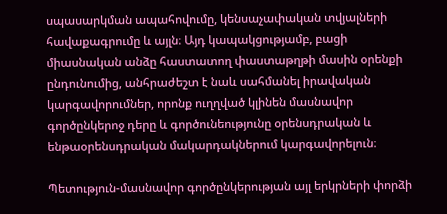սպասարկման ապահովումը, կենսաչափական տվյալների հավաքագրումը և այլն։ Այդ կապակցությամբ, բացի միասնական անձը հաստատող փաստաթղթի մասին օրենքի ընդունումից, անհրաժեշտ է նաև սահմանել իրավական կարգավորումներ, որոնք ուղղված կլինեն մասնավոր գործընկերոջ դերը և գործունեությունը օրենսդրական և ենթաօրենսդրական մակարդակներում կարգավորելուն։

Պետություն-մասնավոր գործընկերության այլ երկրների փորձի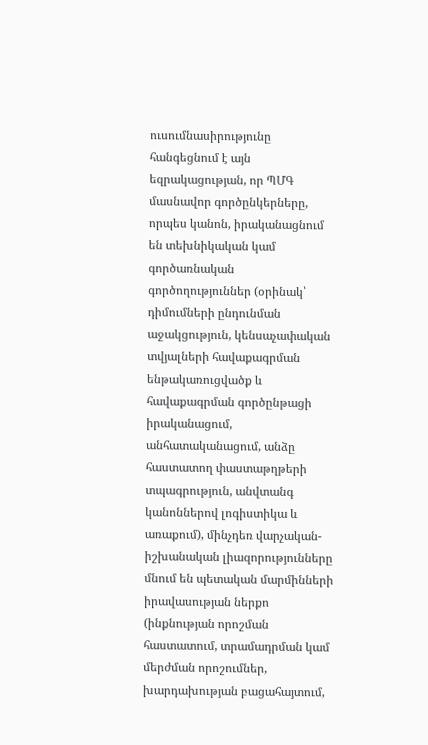ուսումնասիրությունը հանգեցնում է այն եզրակացության, որ ՊՄԳ մասնավոր գործընկերները, որպես կանոն, իրականացնում են տեխնիկական կամ գործառնական գործողություններ (օրինակ՝ դիմումների ընդունման աջակցություն, կենսաչափական տվյալների հավաքագրման ենթակառուցվածք և հավաքագրման գործընթացի իրականացում, անհատականացում, անձը հաստատող փաստաթղթերի տպագրություն, անվտանգ կանոններով լոգիստիկա և առաքում), մինչդեռ վարչական-իշխանական լիազորությունները մնում են պետական մարմինների իրավասության ներքո (ինքնության որոշման հաստատում, տրամադրման կամ մերժման որոշումներ, խարդախության բացահայտում,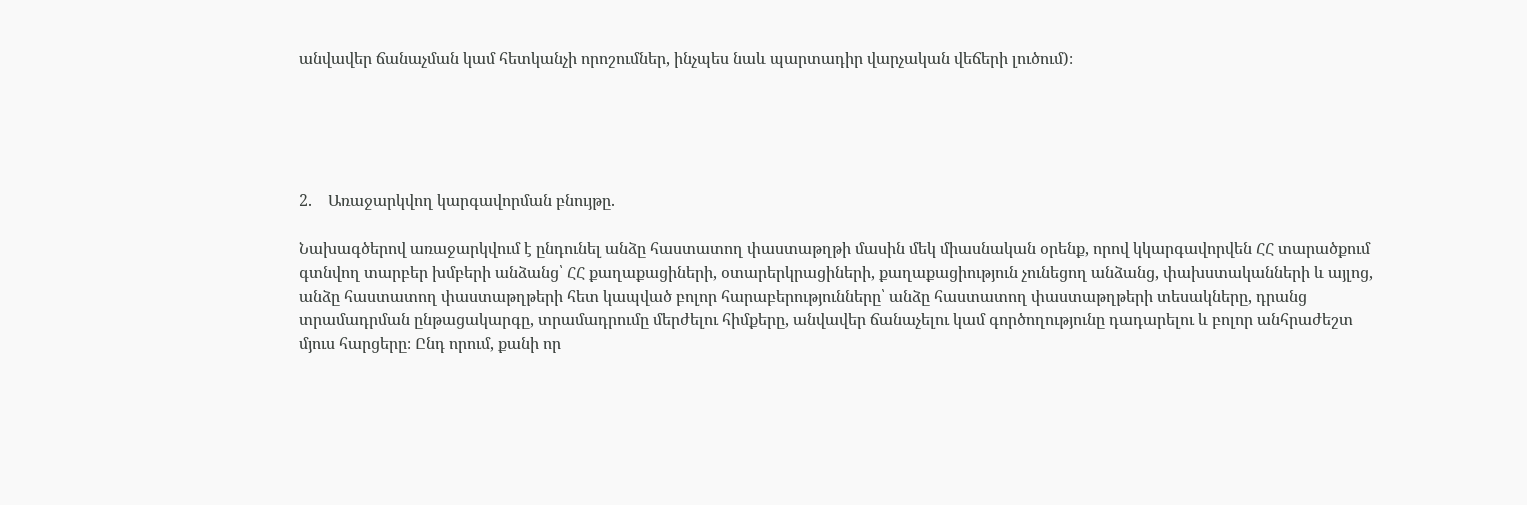անվավեր ճանաչման կամ հետկանչի որոշումներ, ինչպես նաև պարտադիր վարչական վեճերի լուծում)։





2.    Առաջարկվող կարգավորման բնույթը.

Նախագծերով առաջարկվում է ընդունել անձը հաստատող փաստաթղթի մասին մեկ միասնական օրենք, որով կկարգավորվեն ՀՀ տարածքում գտնվող տարբեր խմբերի անձանց՝ ՀՀ քաղաքացիների, օտարերկրացիների, քաղաքացիություն չունեցող անձանց, փախստականների և այլոց, անձը հաստատող փաստաթղթերի հետ կապված բոլոր հարաբերությունները՝ անձը հաստատող փաստաթղթերի տեսակները, դրանց տրամադրման ընթացակարգը, տրամադրումը մերժելու հիմքերը, անվավեր ճանաչելու կամ գործողությունը դադարելու և բոլոր անհրաժեշտ մյուս հարցերը։ Ընդ որում, քանի որ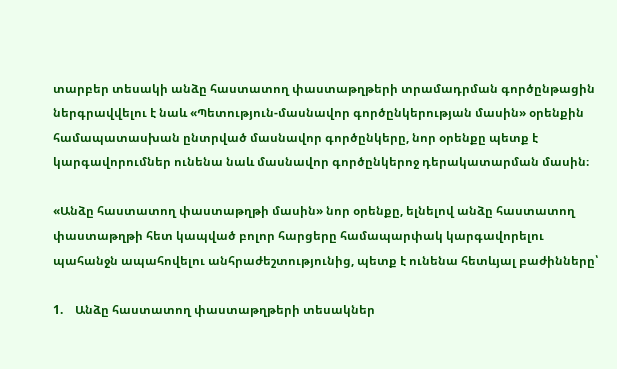տարբեր տեսակի անձը հաստատող փաստաթղթերի տրամադրման գործընթացին ներգրավվելու է նաև «Պետություն-մասնավոր գործընկերության մասին» օրենքին համապատասխան ընտրված մասնավոր գործընկերը, նոր օրենքը պետք է կարգավորումներ ունենա նաև մասնավոր գործընկերոջ դերակատարման մասին։

«Անձը հաստատող փաստաթղթի մասին» նոր օրենքը, ելնելով անձը հաստատող փաստաթղթի հետ կապված բոլոր հարցերը համապարփակ կարգավորելու պահանջն ապահովելու անհրաժեշտությունից, պետք է ունենա հետևյալ բաժինները՝

1.    Անձը հաստատող փաստաթղթերի տեսակներ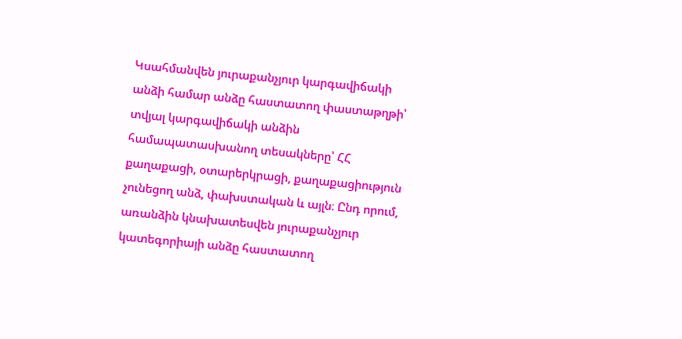Կսահմանվեն յուրաքանչյուր կարգավիճակի անձի համար անձը հաստատող փաստաթղթի՝ տվյալ կարգավիճակի անձին համապատասխանող տեսակները՝ ՀՀ քաղաքացի, օտարերկրացի, քաղաքացիություն չունեցող անձ, փախստական և այլն։ Ընդ որում, առանձին կնախատեսվեն յուրաքանչյուր կատեգորիայի անձը հաստատող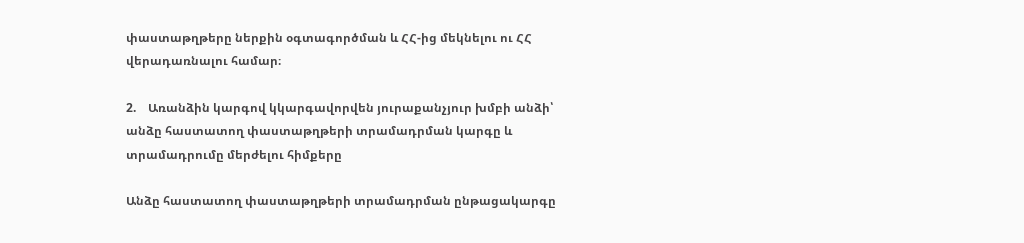փաստաթղթերը ներքին օգտագործման և ՀՀ-ից մեկնելու ու ՀՀ վերադառնալու համար։

2.    Առանձին կարգով կկարգավորվեն յուրաքանչյուր խմբի անձի՝ անձը հաստատող փաստաթղթերի տրամադրման կարգը և տրամադրումը մերժելու հիմքերը

Անձը հաստատող փաստաթղթերի տրամադրման ընթացակարգը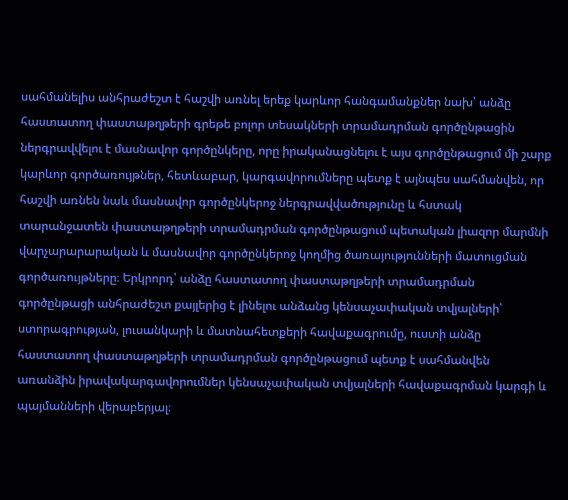սահմանելիս անհրաժեշտ է հաշվի առնել երեք կարևոր հանգամանքներ նախ՝ անձը հաստատող փաստաթղթերի գրեթե բոլոր տեսակների տրամադրման գործընթացին ներգրավվելու է մասնավոր գործընկերը, որը իրականացնելու է այս գործընթացում մի շարք կարևոր գործառույթներ, հետևաբար, կարգավորումները պետք է այնպես սահմանվեն, որ հաշվի առնեն նաև մասնավոր գործընկերոջ ներգրավվածությունը և հստակ տարանջատեն փաստաթղթերի տրամադրման գործընթացում պետական լիազոր մարմնի վարչարարարական և մասնավոր գործընկերոջ կողմից ծառայությունների մատուցման գործառույթները։ Երկրորդ՝ անձը հաստատող փաստաթղթերի տրամադրման գործընթացի անհրաժեշտ քայլերից է լինելու անձանց կենսաչափական տվյալների՝ ստորագրության, լուսանկարի և մատնահետքերի հավաքագրումը, ուստի անձը հաստատող փաստաթղթերի տրամադրման գործընթացում պետք է սահմանվեն առանձին իրավակարգավորումներ կենսաչափական տվյալների հավաքագրման կարգի և պայմանների վերաբերյալ։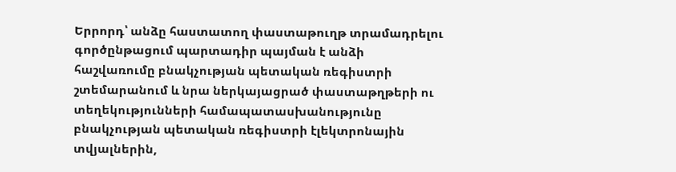Երրորդ՝ անձը հաստատող փաստաթուղթ տրամադրելու գործընթացում պարտադիր պայման է անձի հաշվառումը բնակչության պետական ռեգիստրի շտեմարանում և նրա ներկայացրած փաստաթղթերի ու տեղեկությունների համապատասխանությունը բնակչության պետական ռեգիստրի էլեկտրոնային տվյալներին,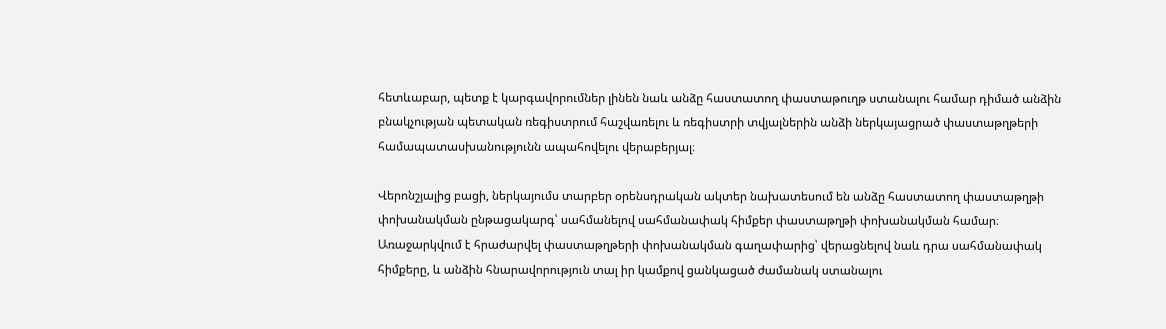հետևաբար, պետք է կարգավորումներ լինեն նաև անձը հաստատող փաստաթուղթ ստանալու համար դիմած անձին բնակչության պետական ռեգիստրում հաշվառելու և ռեգիստրի տվյալներին անձի ներկայացրած փաստաթղթերի համապատասխանությունն ապահովելու վերաբերյալ։

Վերոնշյալից բացի, ներկայումս տարբեր օրենսդրական ակտեր նախատեսում են անձը հաստատող փաստաթղթի փոխանակման ընթացակարգ՝ սահմանելով սահմանափակ հիմքեր փաստաթղթի փոխանակման համար։ Առաջարկվում է հրաժարվել փաստաթղթերի փոխանակման գաղափարից՝ վերացնելով նաև դրա սահմանափակ հիմքերը, և անձին հնարավորություն տալ իր կամքով ցանկացած ժամանակ ստանալու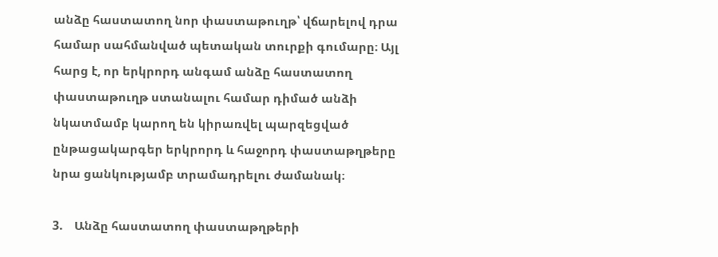անձը հաստատող նոր փաստաթուղթ՝ վճարելով դրա համար սահմանված պետական տուրքի գումարը։ Այլ հարց է, որ երկրորդ անգամ անձը հաստատող փաստաթուղթ ստանալու համար դիմած անձի նկատմամբ կարող են կիրառվել պարզեցված ընթացակարգեր երկրորդ և հաջորդ փաստաթղթերը նրա ցանկությամբ տրամադրելու ժամանակ։

3.    Անձը հաստատող փաստաթղթերի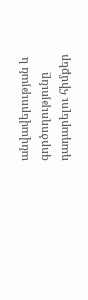անվավերության և գործողությունը դադարելու հիմքեր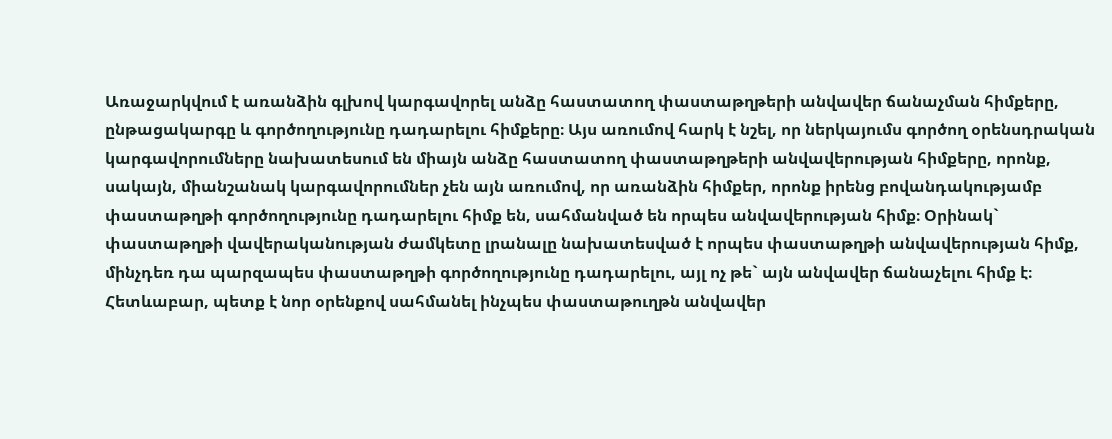Առաջարկվում է առանձին գլխով կարգավորել անձը հաստատող փաստաթղթերի անվավեր ճանաչման հիմքերը, ընթացակարգը և գործողությունը դադարելու հիմքերը։ Այս առումով հարկ է նշել, որ ներկայումս գործող օրենսդրական կարգավորումները նախատեսում են միայն անձը հաստատող փաստաթղթերի անվավերության հիմքերը, որոնք, սակայն, միանշանակ կարգավորումներ չեն այն առումով, որ առանձին հիմքեր, որոնք իրենց բովանդակությամբ փաստաթղթի գործողությունը դադարելու հիմք են, սահմանված են որպես անվավերության հիմք։ Օրինակ` փաստաթղթի վավերականության ժամկետը լրանալը նախատեսված է որպես փաստաթղթի անվավերության հիմք, մինչդեռ դա պարզապես փաստաթղթի գործողությունը դադարելու, այլ ոչ թե` այն անվավեր ճանաչելու հիմք է։ Հետևաբար, պետք է նոր օրենքով սահմանել ինչպես փաստաթուղթն անվավեր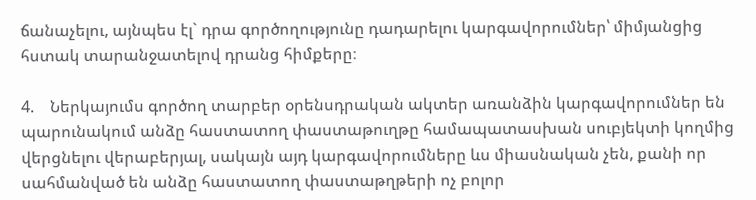ճանաչելու, այնպես էլ` դրա գործողությունը դադարելու կարգավորումներ՝ միմյանցից հստակ տարանջատելով դրանց հիմքերը։

4.    Ներկայումս գործող տարբեր օրենսդրական ակտեր առանձին կարգավորումներ են պարունակում անձը հաստատող փաստաթուղթը համապատասխան սուբյեկտի կողմից վերցնելու վերաբերյալ, սակայն այդ կարգավորումները ևս միասնական չեն, քանի որ սահմանված են անձը հաստատող փաստաթղթերի ոչ բոլոր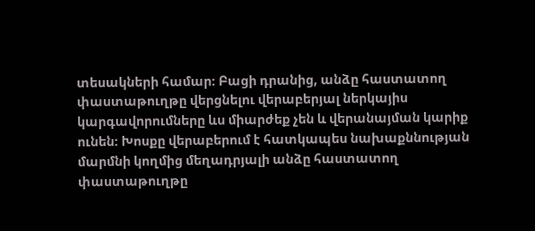տեսակների համար։ Բացի դրանից, անձը հաստատող փաստաթուղթը վերցնելու վերաբերյալ ներկայիս կարգավորումները ևս միարժեք չեն և վերանայման կարիք ունեն։ Խոսքը վերաբերում է հատկապես նախաքննության մարմնի կողմից մեղադրյալի անձը հաստատող փաստաթուղթը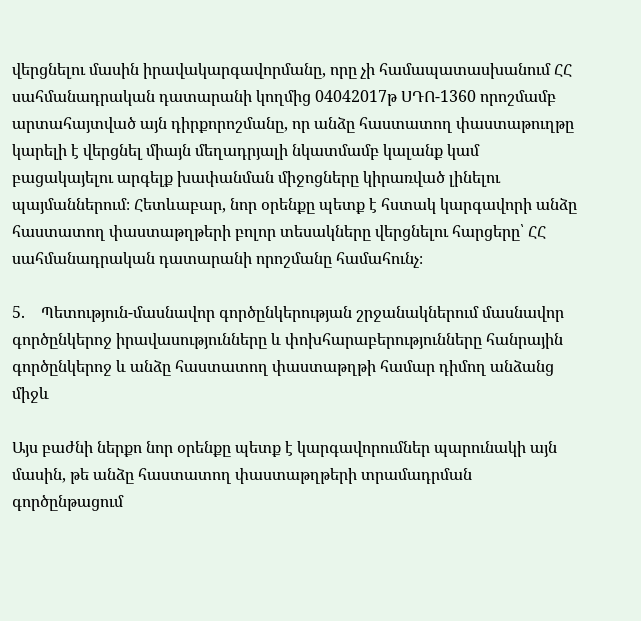վերցնելու մասին իրավակարգավորմանը, որը չի համապատասխանում ՀՀ սահմանադրական դատարանի կողմից 04042017թ ՍԴՈ-1360 որոշմամբ արտահայտված այն դիրքորոշմանը, որ անձը հաստատող փաստաթուղթը կարելի է վերցնել միայն մեղադրյալի նկատմամբ կալանք կամ բացակայելու արգելք խափանման միջոցները կիրառված լինելու պայմաններում։ Հետևաբար, նոր օրենքը պետք է հստակ կարգավորի անձը հաստատող փաստաթղթերի բոլոր տեսակները վերցնելու հարցերը՝ ՀՀ սահմանադրական դատարանի որոշմանը համահունչ։

5.    Պետություն-մասնավոր գործընկերության շրջանակներում մասնավոր գործընկերոջ իրավասությունները և փոխհարաբերությունները հանրային գործընկերոջ և անձը հաստատող փաստաթղթի համար դիմող անձանց միջև

Այս բաժնի ներքո նոր օրենքը պետք է կարգավորումներ պարունակի այն մասին, թե անձը հաստատող փաստաթղթերի տրամադրման գործընթացում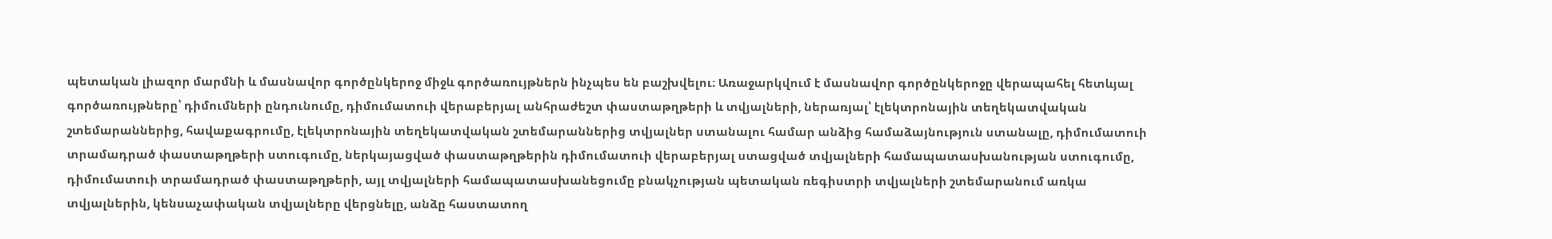պետական լիազոր մարմնի և մասնավոր գործընկերոջ միջև գործառույթներն ինչպես են բաշխվելու։ Առաջարկվում է մասնավոր գործընկերոջը վերապահել հետևյալ գործառույթները՝ դիմումների ընդունումը, դիմումատուի վերաբերյալ անհրաժեշտ փաստաթղթերի և տվյալների, ներառյալ՝ էլեկտրոնային տեղեկատվական շտեմարաններից, հավաքագրումը, էլեկտրոնային տեղեկատվական շտեմարաններից տվյալներ ստանալու համար անձից համաձայնություն ստանալը, դիմումատուի տրամադրած փաստաթղթերի ստուգումը, ներկայացված փաստաթղթերին դիմումատուի վերաբերյալ ստացված տվյալների համապատասխանության ստուգումը, դիմումատուի տրամադրած փաստաթղթերի, այլ տվյալների համապատասխանեցումը բնակչության պետական ռեգիստրի տվյալների շտեմարանում առկա տվյալներին, կենսաչափական տվյալները վերցնելը, անձը հաստատող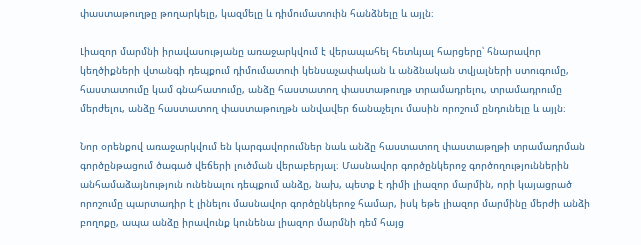փաստաթուղթը թողարկելը, կազմելը և դիմումատուին հանձնելը և այլն։

Լիազոր մարմնի իրավասությանը առաջարկվում է վերապահել հետևյալ հարցերը՝ հնարավոր կեղծիքների վտանգի դեպքում դիմումատուի կենսաչափական և անձնական տվյալների ստուգումը, հաստատումը կամ գնահատումը, անձը հաստատող փաստաթուղթ տրամադրելու, տրամադրումը մերժելու, անձը հաստատող փաստաթուղթն անվավեր ճանաչելու մասին որոշում ընդունելը և այլն։

Նոր օրենքով առաջարկվում են կարգավորումներ նաև անձը հաստատող փաստաթղթի տրամադրման գործընթացում ծագած վեճերի լուծման վերաբերյալ։ Մասնավոր գործընկերոջ գործողություններին անհամաձայնություն ունենալու դեպքում անձը, նախ, պետք է դիմի լիազոր մարմին, որի կայացրած որոշումը պարտադիր է լինելու մասնավոր գործընկերոջ համար, իսկ եթե լիազոր մարմինը մերժի անձի բողոքը, ապա անձը իրավունք կունենա լիազոր մարմնի դեմ հայց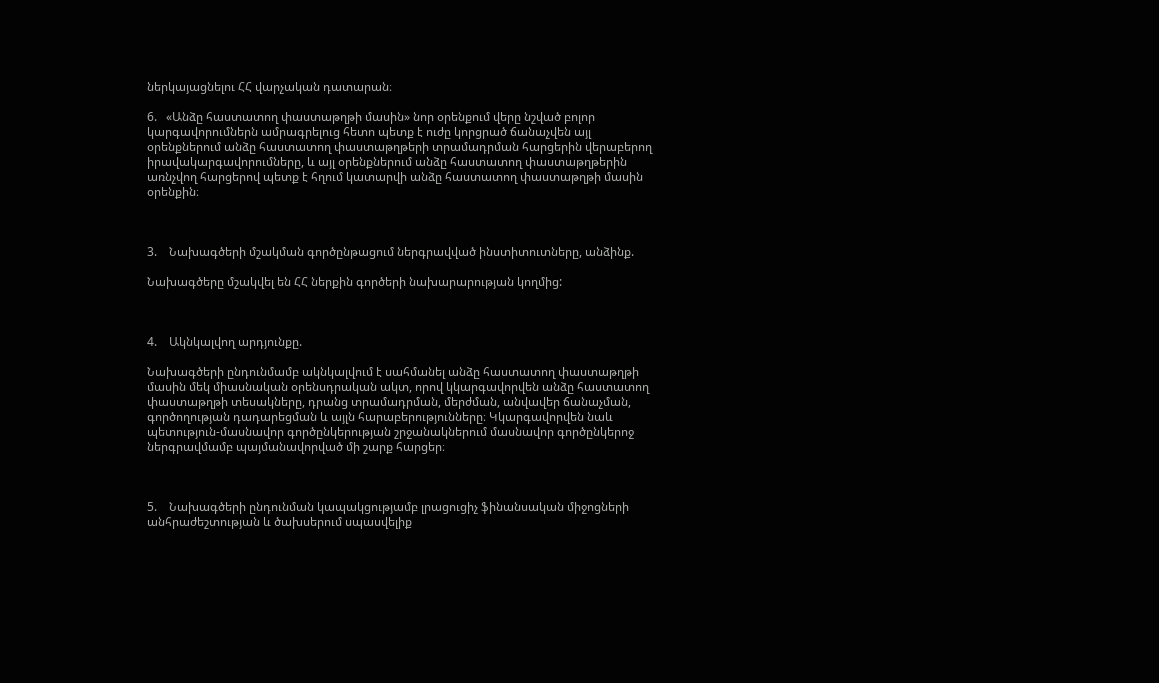ներկայացնելու ՀՀ վարչական դատարան։

6.   «Անձը հաստատող փաստաթղթի մասին» նոր օրենքում վերը նշված բոլոր կարգավորումներն ամրագրելուց հետո պետք է ուժը կորցրած ճանաչվեն այլ օրենքներում անձը հաստատող փաստաթղթերի տրամադրման հարցերին վերաբերող իրավակարգավորումները, և այլ օրենքներում անձը հաստատող փաստաթղթերին առնչվող հարցերով պետք է հղում կատարվի անձը հաստատող փաստաթղթի մասին օրենքին։



3.    Նախագծերի մշակման գործընթացում ներգրավված ինստիտուտները, անձինք.

Նախագծերը մշակվել են ՀՀ ներքին գործերի նախարարության կողմից:



4.    Ակնկալվող արդյունքը.

Նախագծերի ընդունմամբ ակնկալվում է սահմանել անձը հաստատող փաստաթղթի մասին մեկ միասնական օրենսդրական ակտ, որով կկարգավորվեն անձը հաստատող փաստաթղթի տեսակները, դրանց տրամադրման, մերժման, անվավեր ճանաչման, գործողության դադարեցման և այլն հարաբերությունները։ Կկարգավորվեն նաև պետություն-մասնավոր գործընկերության շրջանակներում մասնավոր գործընկերոջ ներգրավմամբ պայմանավորված մի շարք հարցեր։



5.    Նախագծերի ընդունման կապակցությամբ լրացուցիչ ֆինանսական միջոցների անհրաժեշտության և ծախսերում սպասվելիք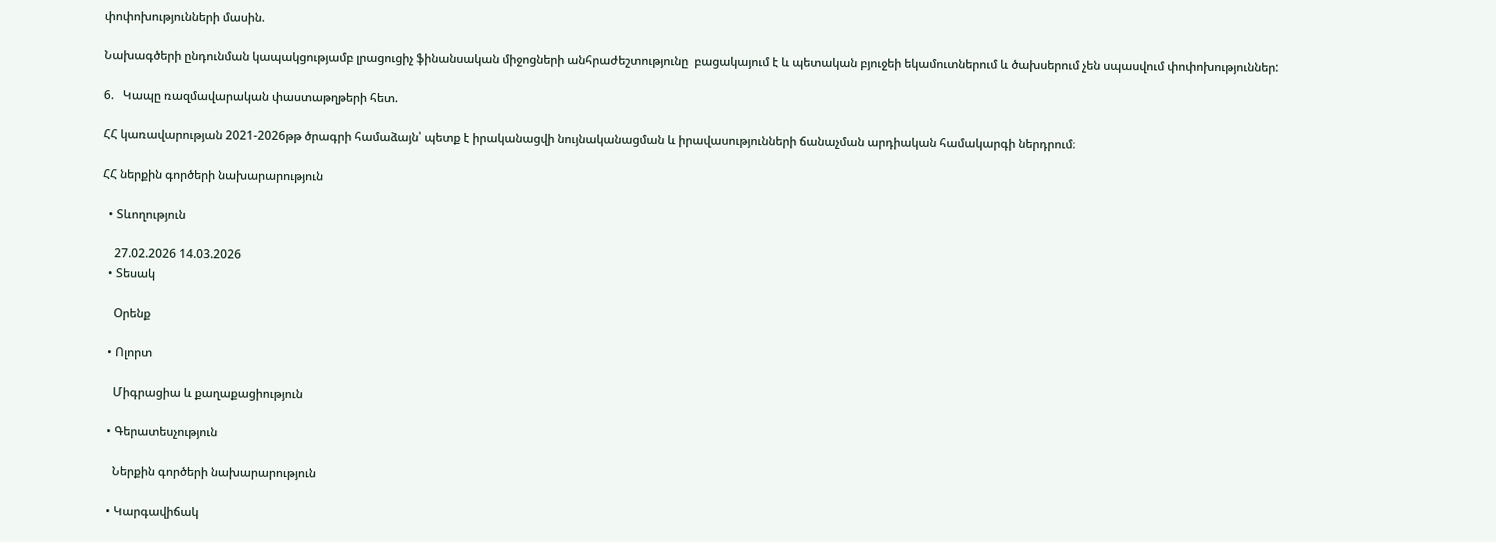փոփոխությունների մասին.

Նախագծերի ընդունման կապակցությամբ լրացուցիչ ֆինանսական միջոցների անհրաժեշտությունը  բացակայում է և պետական բյուջեի եկամուտներում և ծախսերում չեն սպասվում փոփոխություններ:

6.   Կապը ռազմավարական փաստաթղթերի հետ.

ՀՀ կառավարության 2021-2026թթ ծրագրի համաձայն՝ պետք է իրականացվի նույնականացման և իրավասությունների ճանաչման արդիական համակարգի ներդրում։

ՀՀ ներքին գործերի նախարարություն

  • Տևողություն

    27.02.2026 14.03.2026
  • Տեսակ

    Օրենք

  • Ոլորտ

    Միգրացիա և քաղաքացիություն

  • Գերատեսչություն

    Ներքին գործերի նախարարություն

  • Կարգավիճակ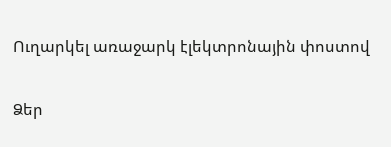Ուղարկել առաջարկ էլեկտրոնային փոստով

Ձեր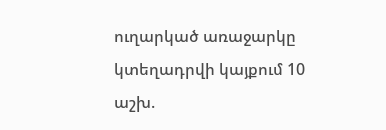ուղարկած առաջարկը կտեղադրվի կայքում 10 աշխ.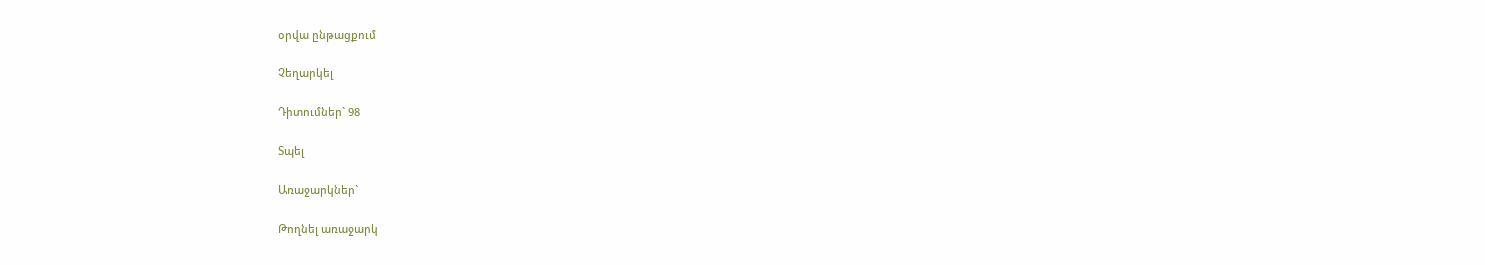օրվա ընթացքում

Չեղարկել

Դիտումներ` 98

Տպել

Առաջարկներ`

Թողնել առաջարկ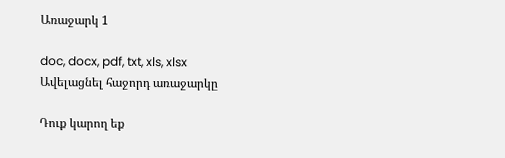Առաջարկ 1

doc, docx, pdf, txt, xls, xlsx
Ավելացնել հաջորդ առաջարկը

Դուք կարող եք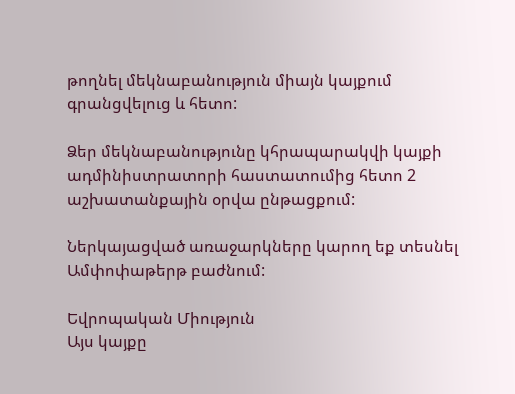թողնել մեկնաբանություն միայն կայքում գրանցվելուց և հետո:

Ձեր մեկնաբանությունը կհրապարակվի կայքի ադմինիստրատորի հաստատումից հետո 2 աշխատանքային օրվա ընթացքում:

Ներկայացված առաջարկները կարող եք տեսնել Ամփոփաթերթ բաժնում:

Եվրոպական Միություն
Այս կայքը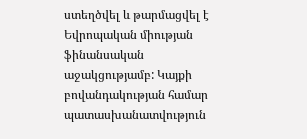ստեղծվել և թարմացվել է Եվրոպական միության ֆինանսական աջակցությամբ: Կայքի բովանդակության համար պատասխանատվություն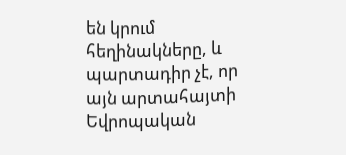են կրում հեղինակները, և պարտադիր չէ, որ այն արտահայտի Եվրոպական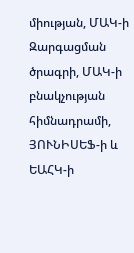միության, ՄԱԿ-ի Զարգացման ծրագրի, ՄԱԿ-ի բնակչության հիմնադրամի, ՅՈՒՆԻՍԵՖ-ի և ԵԱՀԿ-ի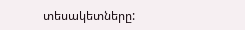տեսակետները: